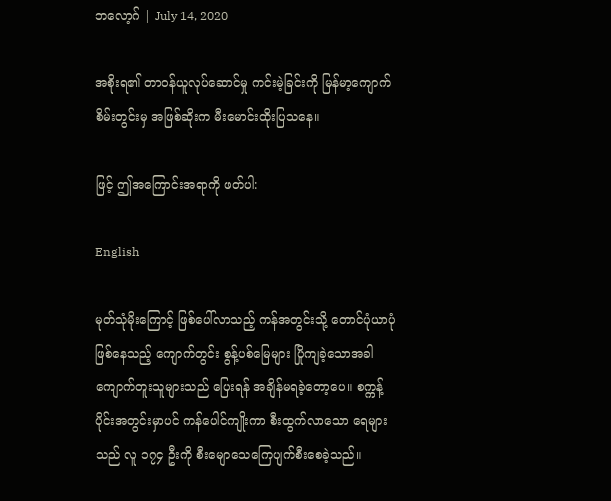ဘလော့ဂ် | July 14, 2020

အစိုးရ၏ တာဝန်ယူလုပ်ဆောင်မှု ကင်းမဲ့ခြင်းကို မြန်မာ့ကျောက်စိမ်းတွင်းမှ အဖြစ်ဆိုးက မီးမောင်းထိုးပြသနေ။

ဖြင့် ဤအကြောင်းအရာကို ဖတ်ပါ:

English

မုတ်သုံမိုးကြောင့် ဖြစ်ပေါ်လာသည့် ကန်အတွင်းသို့ တောင်ပုံယာပုံဖြစ်နေသည့် ကျောက်တွင်း စွန့်ပစ်မြေများ ပြိုကျခဲ့သောအခါ ကျောက်တူးသူများသည် ပြေးရန် အချိန်မရခဲ့တော့ပေ။ စက္ကန့်ပိုင်းအတွင်းမှာပင် ကန်ပေါင်ကျိုးကာ စီးထွက်လာသော ရေများသည် လူ ၁၇၄ ဦးကို စီးမျောသေကြေပျက်စီးစေခဲ့သည်။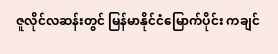ဇူလိုင်လဆန်းတွင် မြန်မာနိုင်ငံမြောက်ပိုင်း ကချင်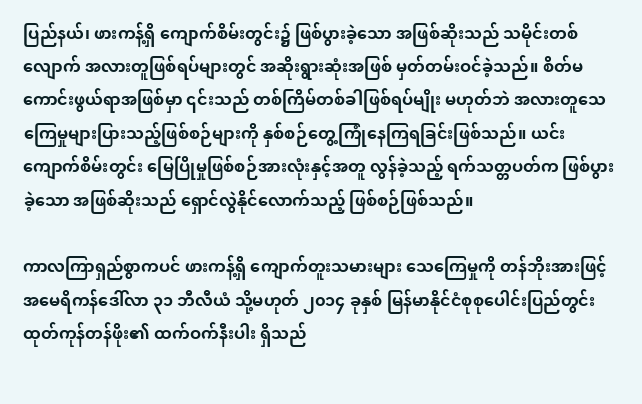ပြည်နယ်၊ ဖားကန့်ရှိ ကျောက်စိမ်းတွင်း၌ ဖြစ်ပွားခဲ့သော အဖြစ်ဆိုးသည် သမိုင်းတစ်လျောက် အလားတူဖြစ်ရပ်များတွင် အဆိုးရွားဆုံးအဖြစ် မှတ်တမ်းဝင်ခဲ့သည်။ စိတ်မကောင်းဖွယ်ရာအဖြစ်မှာ ၎င်းသည် တစ်ကြိမ်တစ်ခါဖြစ်ရပ်မျိုး မဟုတ်ဘဲ အလားတူသေကြေမှုများပြားသည့်ဖြစ်စဉ်များကို နှစ်စဉ်တွေ့ကြုံနေကြရခြင်းဖြစ်သည်။ ယင်းကျောက်စိမ်းတွင်း မြေပြိုမှုဖြစ်စဉ်အားလုံးနှင့်အတူ လွန်ခဲ့သည့် ရက်သတ္တပတ်က ဖြစ်ပွားခဲ့သော အဖြစ်ဆိုးသည် ရှောင်လွဲနိုင်လောက်သည့် ဖြစ်စဉ်ဖြစ်သည်။

ကာလကြာရှည်စွာကပင် ဖားကန့်ရှိ ကျောက်တူးသမားများ သေကြေမှုကို တန်ဘိုးအားဖြင့် အမေရိကန်ဒေါ်လာ ၃၁ ဘီလီယံ သို့မဟုတ် ၂၀၁၄ ခုနှစ် မြန်မာနိုင်ငံစုစုပေါင်းပြည်တွင်းထုတ်ကုန်တန်ဖိုး၏ ထက်ဝက်နီးပါး ရှိသည်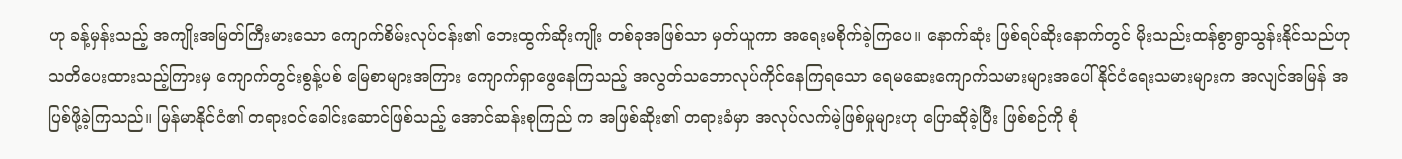ဟု ခန့်မှန်းသည့် အကျိုးအမြတ်ကြီးမားသော ကျောက်စိမ်းလုပ်ငန်း၏ ဘေးထွက်ဆိုးကျိုး တစ်ခုအဖြစ်သာ မှတ်ယူကာ အရေးမစိုက်ခဲ့ကြပေ။ နောက်ဆုံး ဖြစ်ရပ်ဆိုးနောက်တွင် မိုးသည်းထန်စွာရွာသွန်းနိုင်သည်ဟု သတိပေးထားသည့်ကြားမှ ကျောက်တွင်းစွန့်ပစ် မြေစာများအကြား ကျောက်ရှာဖွေနေကြသည့် အလွတ်သဘောလုပ်ကိုင်နေကြရသော ရေမဆေးကျောက်သမားများအပေါ် နိုင်ငံရေးသမားများက အလျင်အမြန် အပြစ်ဖို့ခဲ့ကြသည်။ မြန်မာနိုင်ငံ၏ တရားဝင်ခေါင်းဆောင်ဖြစ်သည့် အောင်ဆန်းစုကြည် က အဖြစ်ဆိုး၏ တရားခံမှာ အလုပ်လက်မဲ့ဖြစ်မှုများဟု ပြောဆိုခဲ့ပြီး ဖြစ်စဉ်ကို စုံ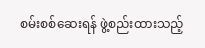စမ်းစစ်ဆေးရန် ဖွဲ့စည်းထားသည့်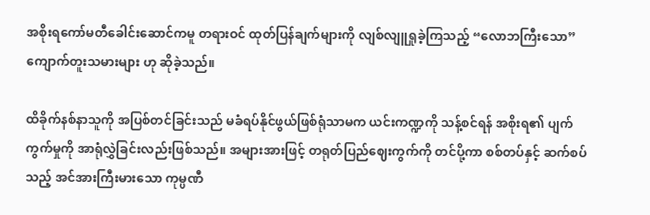အစိုးရကော်မတီခေါင်းဆောင်ကမူ တရားဝင် ထုတ်ပြန်ချက်များကို လျစ်လျူရှုခဲ့ကြသည့် “လောဘကြီးသော” ကျောက်တူးသမားများ ဟု ဆိုခဲ့သည်။

ထိခိုက်နစ်နာသူကို အပြစ်တင်ခြင်းသည် မခံရပ်နိုင်ဖွယ်ဖြစ်ရုံသာမက ယင်းကဏ္ဍကို သန့်စင်ရန် အစိုးရ၏ ပျက်ကွက်မှုကို အာရုံလွှဲခြင်းလည်းဖြစ်သည်။ အများအားဖြင့် တရုတ်ပြည်ဈေးကွက်ကို တင်ပို့ကာ စစ်တပ်နှင့် ဆက်စပ်သည့် အင်အားကြီးမားသော ကုမ္ပဏီ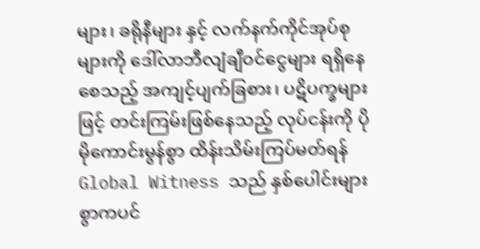များ၊ ခရိုနီများ နှင့် လက်နက်ကိုင်အုပ်စုများကို ဒေါ်လာဘီလျံချီဝင်ငွေများ ရရှိနေစေသည့် အကျင့်ပျက်ခြစား၊ ပဋိပက္ခများဖြင့် တင်းကြမ်းဖြစ်နေသည့် လုပ်ငန်းကို ပိုမိုကောင်းမွန်စွာ ထိန်းသိမ်းကြပ်မတ်ရန် Global Witness သည် နှစ်ပေါင်းများစွာကပင်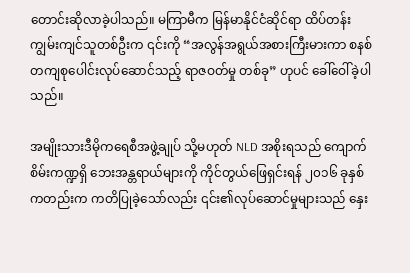တောင်းဆိုလာခဲ့ပါသည်။ မကြာမီက မြန်မာနိုင်ငံဆိုင်ရာ ထိပ်တန်းကျွမ်းကျင်သူတစ်ဦးက ၎င်းကို “အလွန်အရွယ်အစားကြီးမားကာ စနစ်တကျစုပေါင်းလုပ်ဆောင်သည့် ရာဇဝတ်မှု တစ်ခု” ဟုပင် ခေါ်ဝေါ်ခဲ့ပါသည်။

အမျိုးသားဒီမိုကရေစီအဖွဲ့ချုပ် သို့မဟုတ် NLD အစိုးရသည် ကျောက်စိမ်းကဏ္ဍရှိ ဘေးအန္တရာယ်များကို ကိုင်တွယ်ဖြေရှင်းရန် ၂၀၁၆ ခုနှစ်ကတည်းက ကတိပြုခဲ့သော်လည်း ၎င်း၏လုပ်ဆောင်မှုများသည် နှေး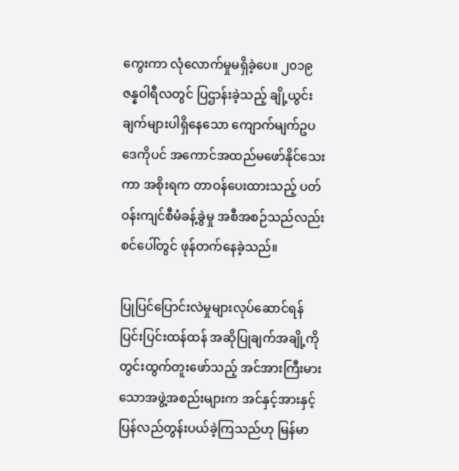ကွေးကာ လုံလောက်မှုမရှိခဲ့ပေ။ ၂၀၁၉ ဇန္နဝါရီလတွင် ပြဌာန်းခဲ့သည့် ချို့ယွင်းချက်များပါရှိနေသော ကျောက်မျက်ဥပဒေကိုပင် အကောင်အထည်မဖော်နိုင်သေးကာ အစိုးရက တာဝန်ပေးထားသည့် ပတ်ဝန်းကျင်စီမံခန့်ခွဲမှု အစီအစဉ်သည်လည်း စင်ပေါ်တွင် ဖုန်တက်နေခဲ့သည်။

ပြုပြင်ပြောင်းလဲမှုများလုပ်ဆောင်ရန် ပြင်းပြင်းထန်ထန် အဆိုပြုချက်အချို့ကို တွင်းထွက်တူးဖော်သည့် အင်အားကြီးမားသောအဖွဲ့အစည်းများက အင်နှင့်အားနှင့် ပြန်လည်တွန်းပယ်ခဲ့ကြသည်ဟု မြန်မာ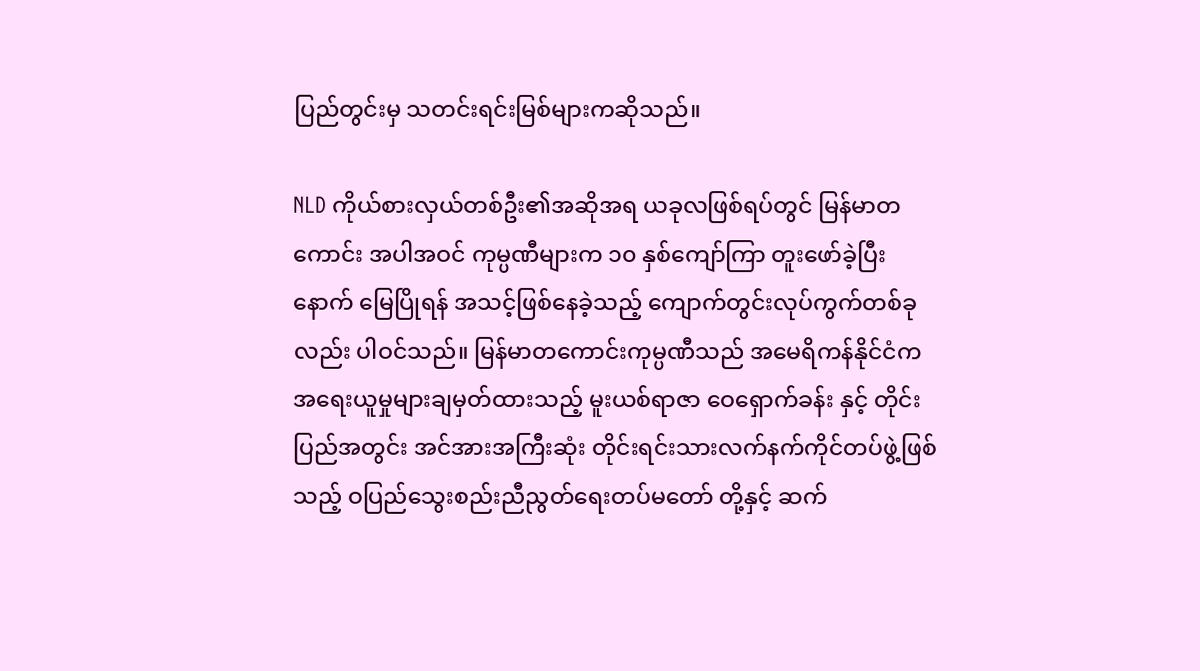ပြည်တွင်းမှ သတင်းရင်းမြစ်များကဆိုသည်။

NLD ကိုယ်စားလှယ်တစ်ဦး၏အဆိုအရ ယခုလဖြစ်ရပ်တွင် မြန်မာတကောင်း အပါအဝင် ကုမ္ပဏီများက ၁၀ နှစ်ကျော်ကြာ တူးဖော်ခဲ့ပြီးနောက် မြေပြိုရန် အသင့်ဖြစ်နေခဲ့သည့် ကျောက်တွင်းလုပ်ကွက်တစ်ခုလည်း ပါဝင်သည်။ မြန်မာတကောင်းကုမ္ပဏီသည် အမေရိကန်နိုင်ငံက အရေးယူမှုများချမှတ်ထားသည့် မူးယစ်ရာဇာ ဝေရှောက်ခန်း နှင့် တိုင်းပြည်အတွင်း အင်အားအကြီးဆုံး တိုင်းရင်းသားလက်နက်ကိုင်တပ်ဖွဲ့ဖြစ်သည့် ဝပြည်သွေးစည်းညီညွတ်ရေးတပ်မတော် တို့နှင့် ဆက်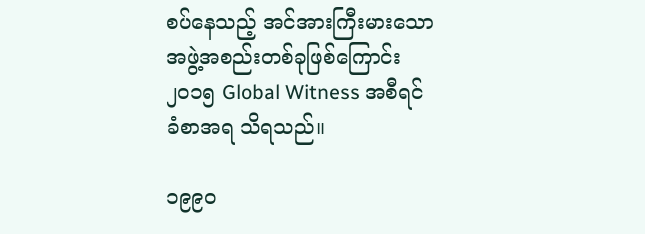စပ်နေသည့် အင်အားကြီးမားသော အဖွဲ့အစည်းတစ်ခုဖြစ်ကြောင်း ၂၀၁၅ Global Witness အစီရင်ခံစာအရ သိရသည်။

၁၉၉၀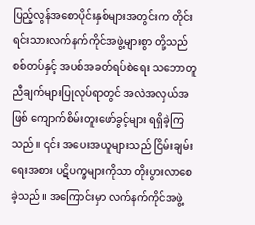ပြည့်လွန်အစောပိုင်းနှစ်များအတွင်းက တိုင်းရင်းသားလက်နက်ကိုင်အဖွဲ့များစွာ တို့သည် စစ်တပ်နှင့် အပစ်အခတ်ရပ်စဲရေး သဘောတူညီချက်များပြုလုပ်ရာတွင် အလဲအလှယ်အဖြစ် ကျောက်စိမ်းတူးဖော်ခွင့်များ ရရှိခဲ့ကြသည်။ ၎င်း အပေးအယူများသည် ငြိမ်းချမ်းရေးအစား ပဋိပက္ခများကိုသာ တိုးပွားလာစေခဲ့သည်။ အကြောင်းမှာ လက်နက်ကိုင်အဖွဲ့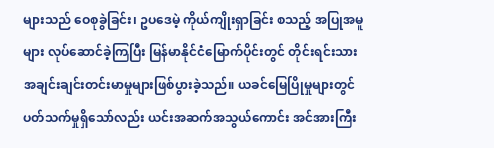များသည် ဝေစုခွဲခြင်း၊ ဥပဒေမဲ့ ကိုယ်ကျိုးရှာခြင်း စသည့် အပြုအမူများ လုပ်ဆောင်ခဲ့ကြပြီး မြန်မာနိုင်ငံမြောက်ပိုင်းတွင် တိုင်းရင်းသားအချင်းချင်းတင်းမာမှုများဖြစ်ပွားခဲ့သည်။ ယခင်မြေပြိုမှုများတွင် ပတ်သက်မှုရှိသော်လည်း ယင်းအဆက်အသွယ်ကောင်း အင်အားကြီး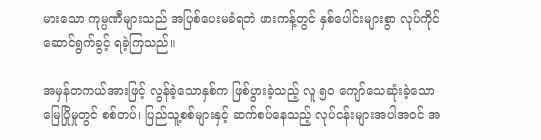မားသော ကုမ္ပဏီများသည် အပြစ်ပေးမခံရဘဲ ဖားကန့်တွင် နှစ်ပေါင်းများစွာ လုပ်ကိုင်ဆောင်ရွက်ခွင့် ရခဲ့ကြသည်။

အမှန်တကယ်အားဖြင့် လွန်ခဲ့သောနှစ်က ဖြစ်ပွားခဲ့သည့် လူ ၅၀ ကျော်သေဆုံးခဲ့သော မြေပြိုမှုတွင် စစ်တပ်၊ ပြည်သူ့စစ်များနှင့် ဆက်စပ်နေသည့် လုပ်ငန်းများအပါအဝင် အ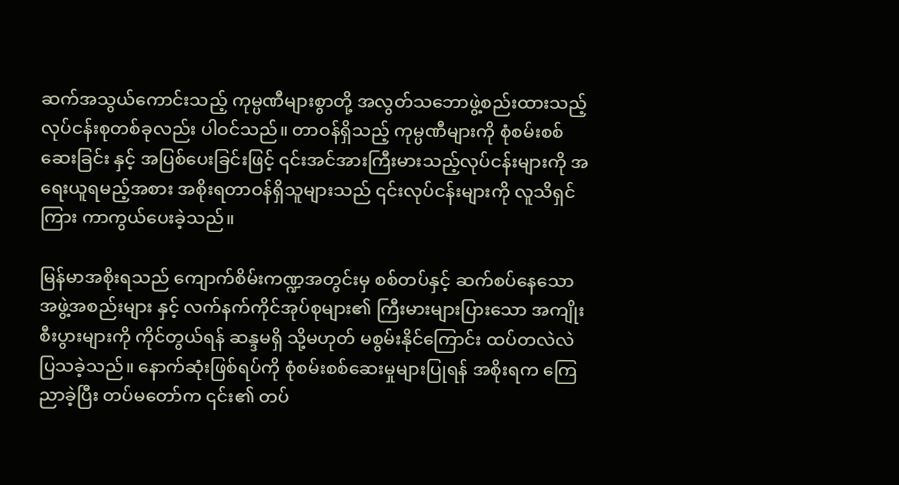ဆက်အသွယ်ကောင်းသည့် ကုမ္ပဏီများစွာတို့ အလွတ်သဘောဖွဲ့စည်းထားသည့် လုပ်ငန်းစုတစ်ခုလည်း ပါဝင်သည်။ တာဝန်ရှိသည့် ကုမ္ပဏီများကို စုံစမ်းစစ်ဆေးခြင်း နှင့် အပြစ်ပေးခြင်းဖြင့် ၎င်းအင်အားကြီးမားသည့်လုပ်ငန်းများကို အရေးယူရမည့်အစား အစိုးရတာဝန်ရှိသူများသည် ၎င်းလုပ်ငန်းများကို လူသိရှင်ကြား ကာကွယ်ပေးခဲ့သည်။

မြန်မာအစိုးရသည် ကျောက်စိမ်းကဏ္ဍအတွင်းမှ စစ်တပ်နှင့် ဆက်စပ်နေသော အဖွဲ့အစည်းများ နှင့် လက်နက်ကိုင်အုပ်စုများ၏ ကြီးမားများပြားသော အကျိုးစီးပွားများကို ကိုင်တွယ်ရန် ဆန္ဒမရှိ သို့မဟုတ် မစွမ်းနိုင်ကြောင်း ထပ်တလဲလဲပြသခဲ့သည်။ နောက်ဆုံးဖြစ်ရပ်ကို စုံစမ်းစစ်ဆေးမှုများပြုရန် အစိုးရက ကြေညာခဲ့ပြီး တပ်မတော်က ၎င်း၏ တပ်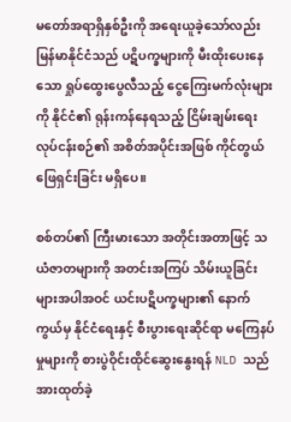မတော်အရာရှိနှစ်ဦးကို အရေးယူခဲ့သော်လည်း မြန်မာနိုင်ငံသည် ပဋိပက္ခများကို မီးထိုးပေးနေသော ရှုပ်ထွေးပွေလီသည့် ငွေကြေးမက်လုံးများကို နိုင်ငံ၏ ရုန်းကန်နေရသည့် ငြိမ်းချမ်းရေးလုပ်ငန်းစဉ်၏ အစိတ်အပိုင်းအဖြစ် ကိုင်တွယ်ဖြေရှင်းခြင်း မရှိပေ။

စစ်တပ်၏ ကြီးမားသော အတိုင်းအတာဖြင့် သယံဇာတများကို အတင်းအကြပ် သိမ်းယူခြင်းများအပါအဝင် ယင်းပဋိပက္ခများ၏ နောက်ကွယ်မှ နိုင်ငံရေးနှင့် စီးပွားရေးဆိုင်ရာ မကြေနပ်မှုများကို စားပွဲဝိုင်းထိုင်ဆွေးနွေးရန် NLD သည် အားထုတ်ခဲ့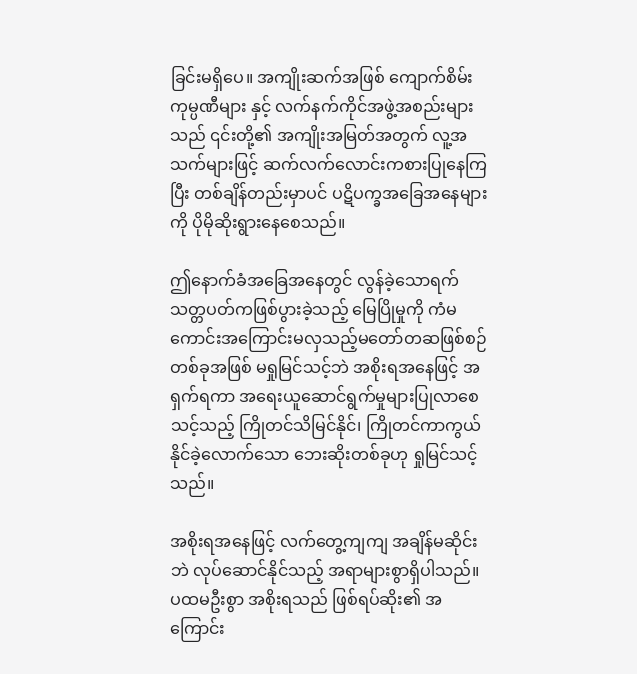ခြင်းမရှိပေ။ အကျိုးဆက်အဖြစ် ကျောက်စိမ်းကုမ္ပဏီများ နှင့် လက်နက်ကိုင်အဖွဲ့အစည်းများသည် ၎င်းတို့၏ အကျိုးအမြတ်အတွက် လူ့အသက်များဖြင့် ဆက်လက်လောင်းကစားပြုနေကြပြီး တစ်ချိန်တည်းမှာပင် ပဋိပက္ခအခြေအနေများကို ပိုမိုဆိုးရွားနေစေသည်။

ဤနောက်ခံအခြေအနေတွင် လွန်ခဲ့သောရက်သတ္တပတ်ကဖြစ်ပွားခဲ့သည့် မြေပြိုမှုကို ကံမကောင်းအကြောင်းမလှသည့်မတော်တဆဖြစ်စဉ်တစ်ခုအဖြစ် မရှုမြင်သင့်ဘဲ အစိုးရအနေဖြင့် အရှက်ရကာ အရေးယူဆောင်ရွက်မှုများပြုလာစေသင့်သည့် ကြိုတင်သိမြင်နိုင်၊ ကြိုတင်ကာကွယ်နိုင်ခဲ့လောက်သော ဘေးဆိုးတစ်ခုဟု ရှုမြင်သင့်သည်။

အစိုးရအနေဖြင့် လက်တွေ့ကျကျ အချိန်မဆိုင်းဘဲ လုပ်ဆောင်နိုင်သည့် အရာများစွာရှိပါသည်။ ပထမဦးစွာ အစိုးရသည် ဖြစ်ရပ်ဆိုး၏ အကြောင်း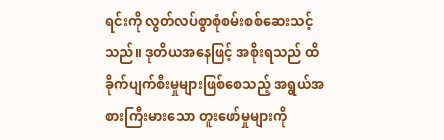ရင်းကို လွတ်လပ်စွာစုံစမ်းစစ်ဆေးသင့်သည်။ ဒုတိယအနေဖြင့် အစိုးရသည် ထိခိုက်ပျက်စီးမှုများဖြစ်စေသည့် အရွယ်အစားကြီးမားသော တူးဖော်မှုများကို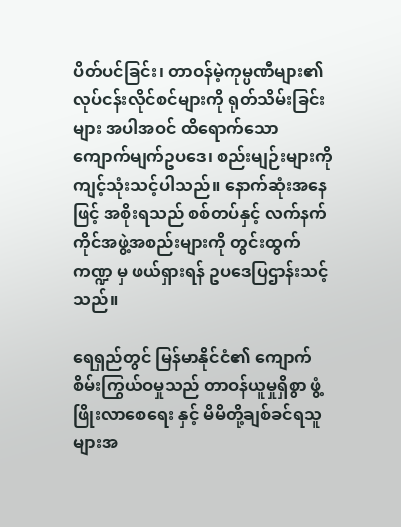ပိတ်ပင်ခြင်း၊ တာဝန်မဲ့ကုမ္ပဏီများ၏ လုပ်ငန်းလိုင်စင်များကို ရုတ်သိမ်းခြင်းများ အပါအဝင် ထိရောက်သော ကျောက်မျက်ဥပဒေ၊ စည်းမျဉ်းများကို ကျင့်သုံးသင့်ပါသည်။ နောက်ဆုံးအနေဖြင့် အစိုးရသည် စစ်တပ်နှင့် လက်နက်ကိုင်အဖွဲ့အစည်းများကို တွင်းထွက်ကဏ္ဍ မှ ဖယ်ရှားရန် ဥပဒေပြဌာန်းသင့်သည်။

ရေရှည်တွင် မြန်မာနိုင်ငံ၏ ကျောက်စိမ်းကြွယ်ဝမှုသည် တာဝန်ယူမှုရှိစွာ ဖွံ့ဖြိုးလာစေရေး နှင့် မိမိတို့ချစ်ခင်ရသူများအ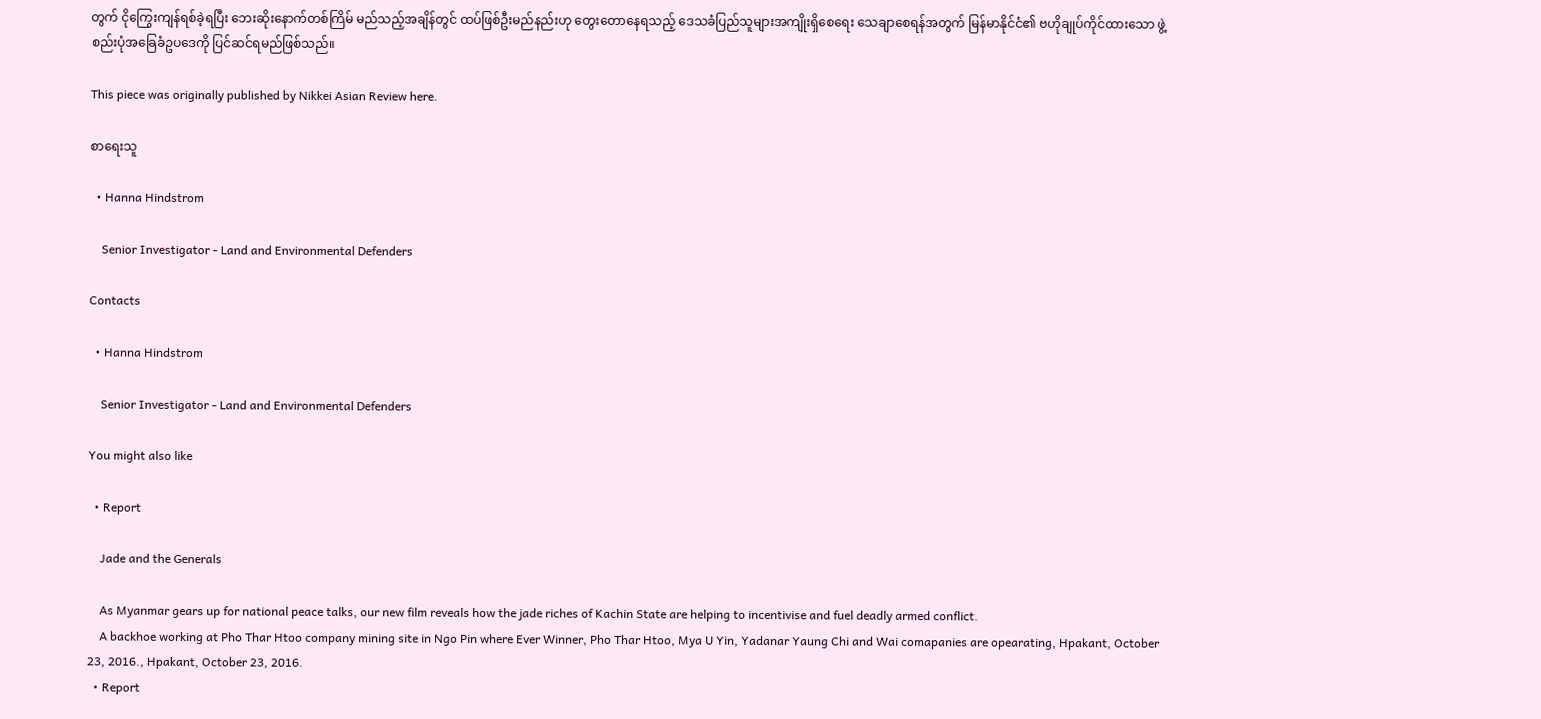တွက် ငိုကြွေးကျန်ရစ်ခဲ့ရပြီး ဘေးဆိုးနောက်တစ်ကြိမ် မည်သည့်အချိန်တွင် ထပ်ဖြစ်ဦးမည်နည်းဟု တွေးတောနေရသည့် ဒေသခံပြည်သူများအကျိုးရှိစေရေး သေချာစေရန်အတွက် မြန်မာနိုင်ငံ၏ ဗဟိုချုပ်ကိုင်ထားသော ဖွဲ့စည်းပုံအခြေခံဥပဒေကို ပြင်ဆင်ရမည်ဖြစ်သည်။

This piece was originally published by Nikkei Asian Review here.

စာရေးသူ

  • Hanna Hindstrom

    Senior Investigator - Land and Environmental Defenders

Contacts

  • Hanna Hindstrom

    Senior Investigator - Land and Environmental Defenders

You might also like

  • Report

    Jade and the Generals

    As Myanmar gears up for national peace talks, our new film reveals how the jade riches of Kachin State are helping to incentivise and fuel deadly armed conflict.
    A backhoe working at Pho Thar Htoo company mining site in Ngo Pin where Ever Winner, Pho Thar Htoo, Mya U Yin, Yadanar Yaung Chi and Wai comapanies are opearating, Hpakant, October 23, 2016., Hpakant, October 23, 2016.
  • Report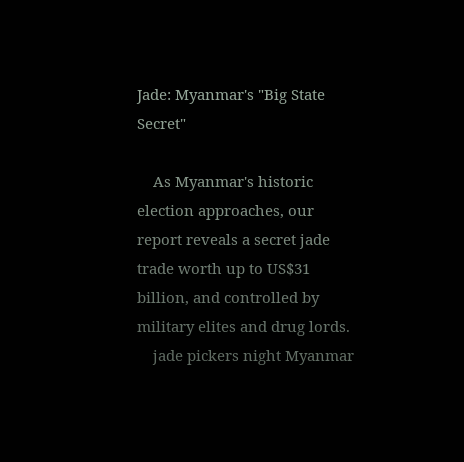Jade: Myanmar's "Big State Secret"

    As Myanmar's historic election approaches, our report reveals a secret jade trade worth up to US$31 billion, and controlled by military elites and drug lords.
    jade pickers night Myanmar